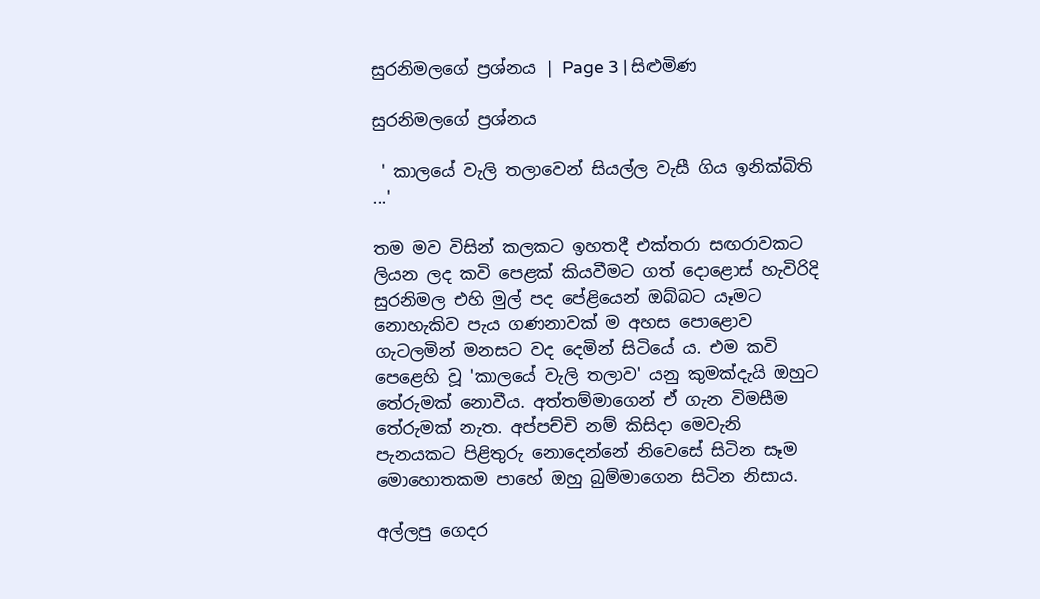සුරනිමලගේ ප්‍රශ්නය | Page 3 | සිළුමිණ

සුරනිමලගේ ප්‍රශ්නය

 ' කාලයේ වැලි තලාවෙන් සියල්ල වැසී ගිය ඉනික්බිති ...'

තම මව විසින් කලකට ඉහතදී එක්තරා සඟරාවකට ලියන ලද කවි පෙළක් කියවීමට ගත් දොළොස් හැවිරිදි සුරනිමල එහි මුල් පද පේළියෙන් ඔබ්බට යෑමට නොහැකිව පැය ගණනාවක් ම අහස පොළොව ගැටලමින් මනසට වද දෙමින් සිටියේ ය. එම කවි පෙළෙහි වූ 'කාලයේ වැලි තලාව' යනු කුමක්දැයි ඔහුට තේරුමක් නොවීය. අත්තම්මාගෙන් ඒ ගැන විමසීම තේරුමක් නැත. අප්පච්චි නම් කිසිදා මෙවැනි පැනයකට පිළිතුරු නොදෙන්නේ නිවෙසේ සිටින සෑම මොහොතකම පාහේ ඔහු බුම්මාගෙන සිටින නිසාය.

අල්ලපු ගෙදර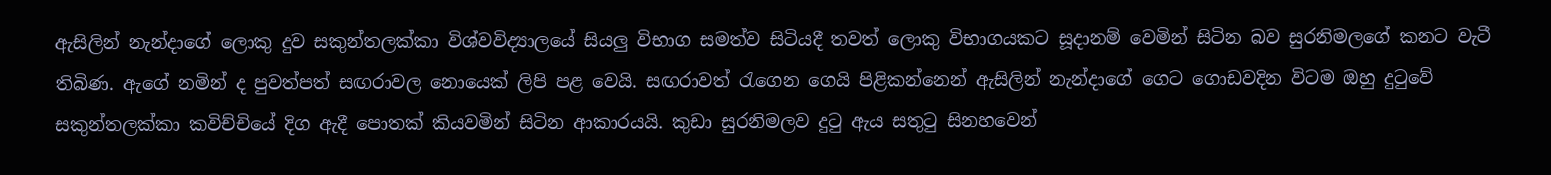ඇසිලින් නැන්දාගේ ලොකු දුව සකුන්තලක්කා විශ්වවිද්‍යාලයේ සියලු විභාග සමත්ව සිටියදී තවත් ලොකු විභාගයකට සූදානම් වෙමින් සිටින බව සුරනිමලගේ කනට වැටී තිබිණ. ඇගේ නමින් ද පුවත්පත් සඟරාවල නොයෙක් ලිපි පළ වෙයි. සඟරාවත් රැගෙන ගෙයි පිළිකන්නෙන් ඇසිලින් නැන්දාගේ ගෙට ගොඩවදින විටම ඔහු දුටුවේ සකුන්තලක්කා කවිච්චියේ දිග ඇදී පොතක් කියවමින් සිටින ආකාරයයි. කුඩා සුරනිමලව දුටු ඇය සතුටු සිනහවෙන්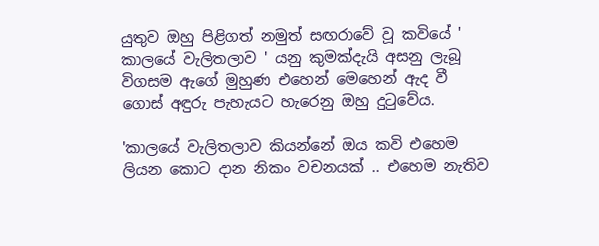යුතුව ඔහු පිළිගත් නමුත් සඟරාවේ වූ කවියේ ' කාලයේ වැලිතලාව ' යනු කුමක්දැයි අසනු ලැබූ විගසම ඇගේ මුහුණ එහෙන් මෙහෙන් ඇද වී ගොස් අඳුරු පැහැයට හැරෙනු ඔහු දුටුවේය.

'කාලයේ වැලිතලාව කියන්නේ ඔය කවි එහෙම ලියන කොට දාන නිකං වචනයක් .. එහෙම නැතිව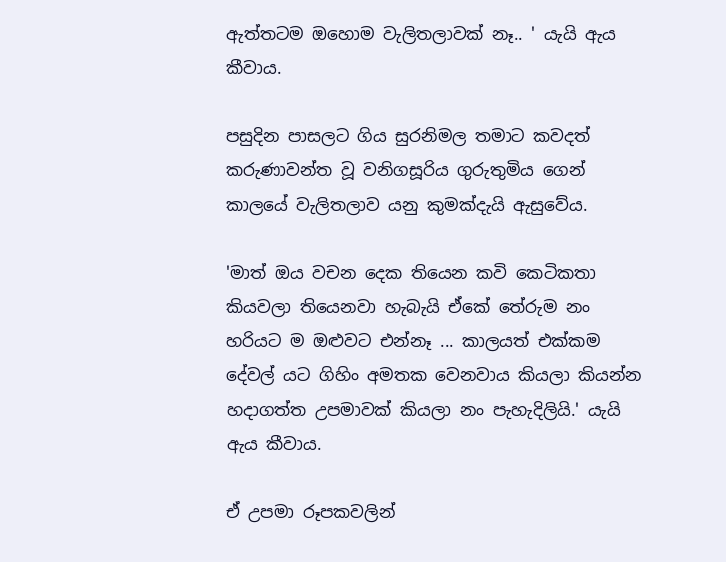ඇත්තටම ඔහොම වැලිතලාවක් නෑ.. ' යැයි ඇය කීවාය.

පසුදින පාසලට ගිය සුරනිමල තමාට කවදත් කරුණාවන්ත වූ වනිගසූරිය ගුරුතුමිය ගෙන් කාලයේ වැලිතලාව යනු කුමක්දැයි ඇසුවේය.

'මාත් ඔය වචන දෙක තියෙන කවි කෙටිකතා කියවලා තියෙනවා හැබැයි ඒකේ තේරුම නං හරියට ම ඔළුවට එන්නෑ ... කාලයත් එක්කම දේවල් යට ගිහිං අමතක වෙනවාය කියලා කියන්න හදාගත්ත උපමාවක් කියලා නං පැහැදිලියි.' යැයි ඇය කීවාය.

ඒ උපමා රූපකවලින්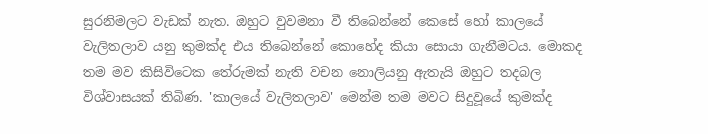සුරනිමලට වැඩක් නැත. ඔහුට වුවමනා වී තිබෙන්නේ කෙසේ හෝ කාලයේ වැලිතලාව යනු කුමක්ද එය තිබෙන්නේ කොහේද කියා සොයා ගැනීමටය. මොකද තම මව කිසිවිටෙක තේරුමක් නැති වචන නොලියනු ඇතැයි ඔහුට තදබල විශ්වාසයක් තිබිණ. 'කාලයේ වැලිතලාව' මෙන්ම තම මවට සිදුවූයේ කුමක්ද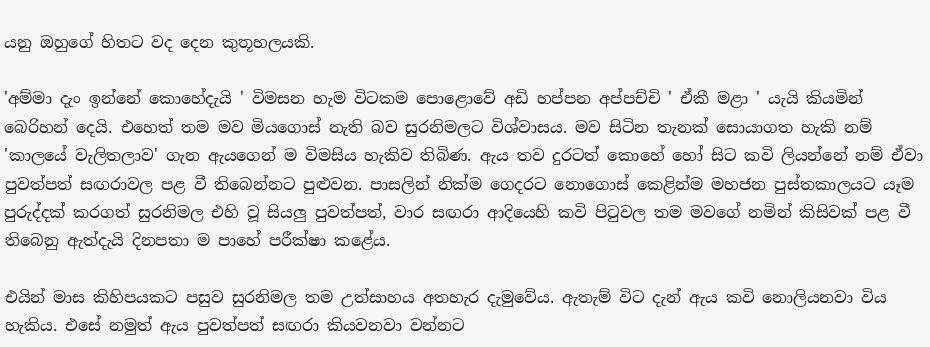යනු ඔහුගේ හිතට වද දෙන කුතූහලයකි.

'අම්මා දැං ඉන්නේ කොහේදැයි ' විමසන හැම විටකම පොළොවේ අඩි හප්පන අප්පච්චි ' ඒකී මළා ' යැයි කියමින් බෙරිහන් දෙයි. එහෙත් තම මව මියගොස් නැති බව සුරනිමලට විශ්වාසය. මව සිටින තැනක් සොයාගත හැකි නම් 'කාලයේ වැලිතලාව' ගැන ඇයගෙන් ම විමසිය හැකිව තිබිණ. ඇය තව දුරටත් කොහේ හෝ සිට කවි ලියන්නේ නම් ඒවා පුවත්පත් සඟරාවල පළ වී තිබෙන්නට පුළුවන. පාසලින් නික්ම ගෙදරට නොගොස් කෙළින්ම මහජන පුස්තකාලයට යෑම පුරුද්දක් කරගත් සුරනිමල එහි වූ සියලු පුවත්පත්, වාර සඟරා ආදියෙහි කවි පිටුවල තම මවගේ නමින් කිසිවක් පළ වී තිබෙනු ඇත්දැයි දිනපතා ම පාහේ පරීක්ෂා කළේය.

එයින් මාස කිහිපයකට පසුව සුරනිමල තම උත්සාහය අතහැර දැමුවේය. ඇතැම් විට දැන් ඇය කවි නොලියනවා විය හැකිය. එසේ නමුත් ඇය පුවත්පත් සඟරා කියවනවා වන්නට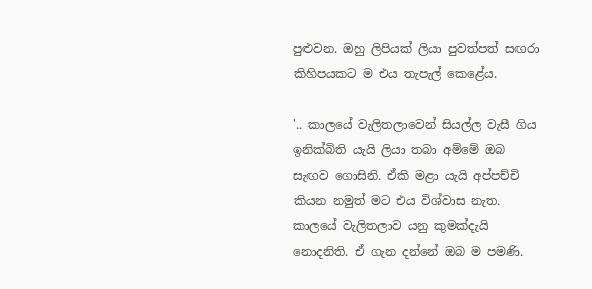පුළුවන. ඔහු ලිපියක් ලියා පුවත්පත් සඟරා කිහිපයකට ම එය තැපැල් කෙළේය.

'.. කාලයේ වැලිතලාවෙන් සියල්ල වැසී ගිය ඉනික්බිති යැයි ලියා තබා අම්මේ ඔබ සැඟව ගොසිනි. ඒකි මළා යැයි අප්පච්චි කියන නමුත් මට එය විශ්වාස නැත. කාලයේ වැලිතලාව යනු කුමක්දැයි නොදනිති. ඒ ගැන දන්නේ ඔබ ම පමණි.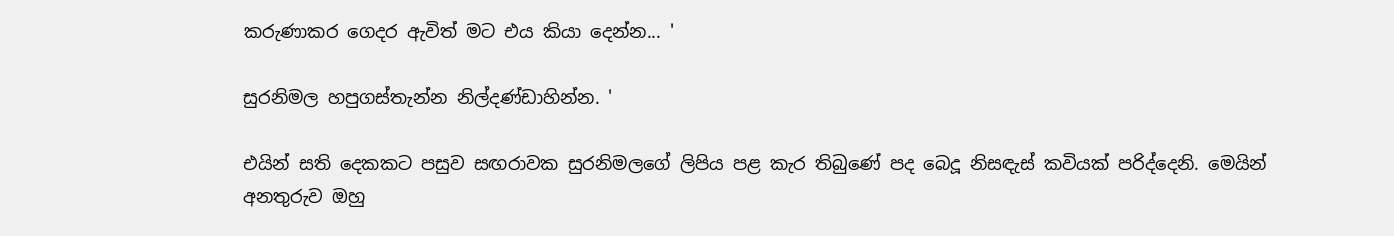කරුණාකර ගෙදර ඇවිත් මට එය කියා දෙන්න... '

සුරනිමල හපුගස්තැන්න නිල්දණ්ඩාහින්න. '

එයින් සති දෙකකට පසුව සඟරාවක සුරනිමලගේ ලිපිය පළ කැර තිබුණේ පද බෙදූ නිසඳැස් කවියක් පරිද්දෙනි. මෙයින් අනතුරුව ඔහු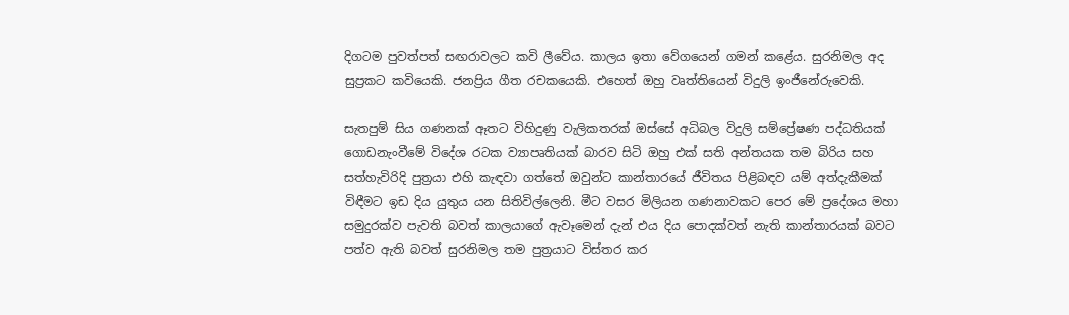දිගටම පුවත්පත් සඟරාවලට කවි ලීවේය. කාලය ඉතා වේගයෙන් ගමන් කළේය. සුරනිමල අද සුප්‍රකට කවියෙකි. ජනප්‍රිය ගීත රචකයෙකි. එහෙත් ඔහු වෘත්තියෙන් විදුලි ඉංජීනේරුවෙකි.

සැතපුම් සිය ගණනක් ඈතට විහිදුණු වැලිකතරක් ඔස්සේ අධිබල විදුලි සම්ප්‍රේෂණ පද්ධතියක් ගොඩනැංවීමේ විදේශ රටක ව්‍යාපෘතියක් බාරව සිටි ඔහු එක් සති අන්තයක තම බිරිය සහ සත්හැවිරිදි පුත්‍රයා එහි කැඳවා ගත්තේ ඔවුන්ට කාන්තාරයේ ජීවිතය පිළිබඳව යම් අත්දැකීමක් විඳීමට ඉඩ දිය යුතුය යන සිතිවිල්ලෙනි. මීට වසර මිලියන ගණනාවකට පෙර මේ ප්‍රදේශය මහා සමුදුරක්ව පැවති බවත් කාලයාගේ ඇවෑමෙන් දැන් එය දිය පොදක්වත් නැති කාන්තාරයක් බවට පත්ව ඇති බවත් සුරනිමල තම පුත්‍රයාට විස්තර කර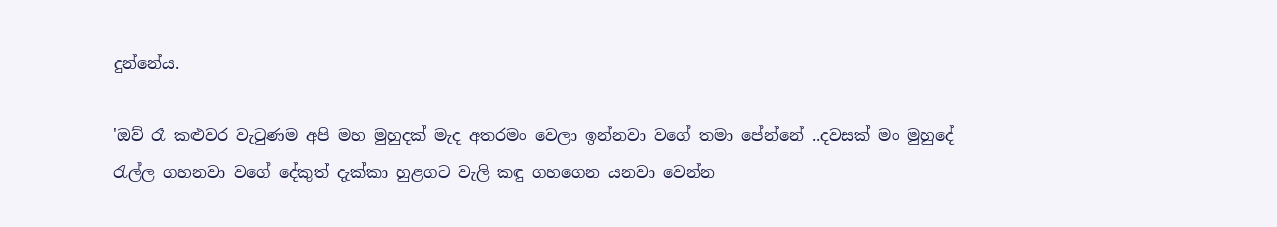දුන්නේය.

'ඔව් රෑ කළුවර වැටුණම අපි මහ මුහුදක් මැද අතරමං වෙලා ඉන්නවා වගේ තමා පේන්නේ ..දවසක් මං මුහුදේ රැල්ල ගහනවා වගේ දේකුත් දැක්කා හුළගට වැලි කඳු ගහගෙන යනවා වෙන්න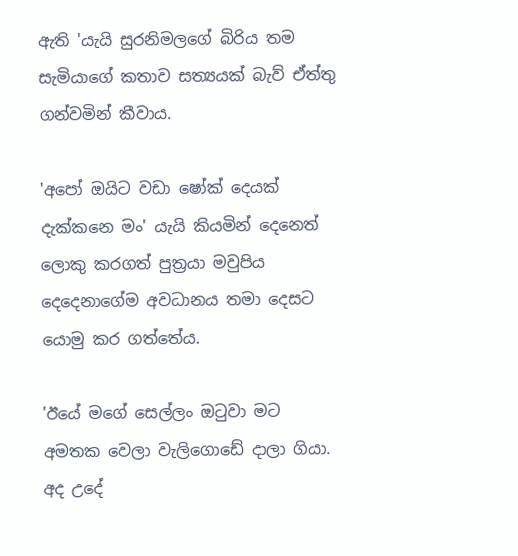ඇති 'යැයි සුරනිමලගේ බිරිය තම සැමියාගේ කතාව සත්‍යයක් බැව් ඒත්තු ගන්වමින් කීවාය.

'අපෝ ඔයිට වඩා ෂෝක් දෙයක් දැක්කනෙ මං' යැයි කියමින් දෙනෙත් ලොකු කරගත් පුත්‍රයා මවුපිය දෙදෙනාගේම අවධානය තමා දෙසට යොමු කර ගත්තේය.

'ඊයේ මගේ සෙල්ලං ඔටුවා මට අමතක වෙලා වැලිගොඩේ දාලා ගියා. අද උදේ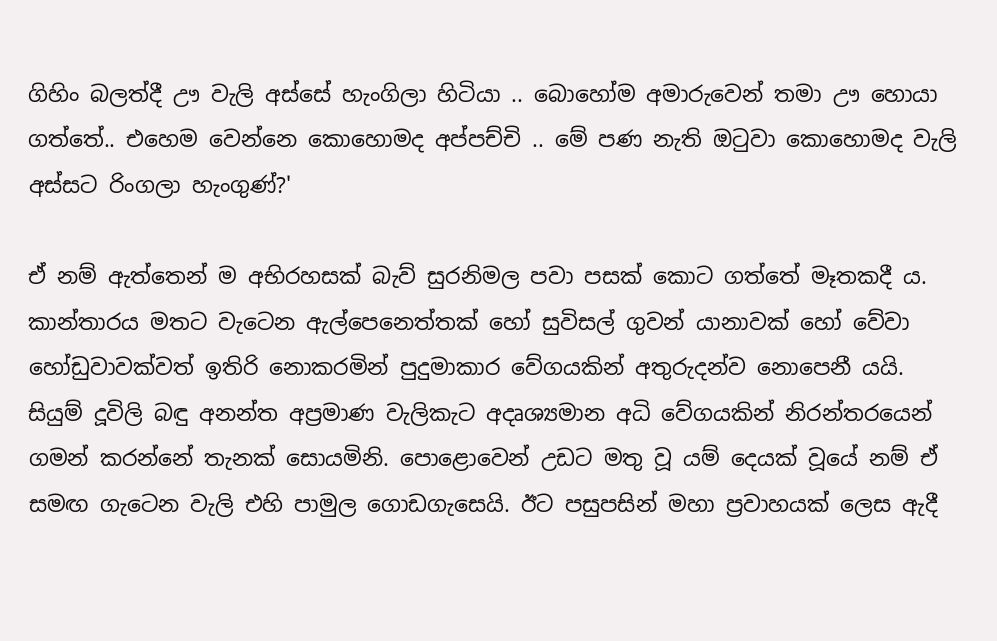ගිහිං බලත්දී ඌ වැලි අස්සේ හැංගිලා හිටියා .. බොහෝම අමාරුවෙන් තමා ඌ හොයා ගත්තේ.. එහෙම වෙන්නෙ කොහොමද අප්පච්චි .. මේ පණ නැති ඔටුවා කොහොමද වැලි අස්සට රිංගලා හැංගුණ්?'

ඒ නම් ඇත්තෙන් ම අභිරහසක් බැව් සුරනිමල පවා පසක් කොට ගත්තේ මෑතකදී ය. කාන්තාරය මතට වැටෙන ඇල්පෙනෙත්තක් හෝ සුවිසල් ගුවන් යානාවක් හෝ වේවා හෝඩුවාවක්වත් ඉතිරි නොකරමින් පුදුමාකාර වේගයකින් අතුරුදන්ව නොපෙනී යයි. සියුම් දූවිලි බඳු අනන්ත අප්‍රමාණ වැලිකැට අදෘශ්‍යමාන අධි වේගයකින් නිරන්තරයෙන් ගමන් කරන්නේ තැනක් සොයමිනි. පොළොවෙන් උඩට මතු වූ යම් දෙයක් වූයේ නම් ඒ සමඟ ගැටෙන වැලි එහි පාමුල ගොඩගැසෙයි. ඊට පසුපසින් මහා ප්‍රවාහයක් ලෙස ඇදී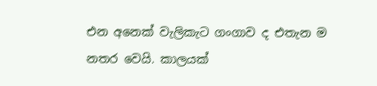එන අනෙක් වැලිකැට ගංගාව ද එතැන ම නතර වෙයි. කාලයක්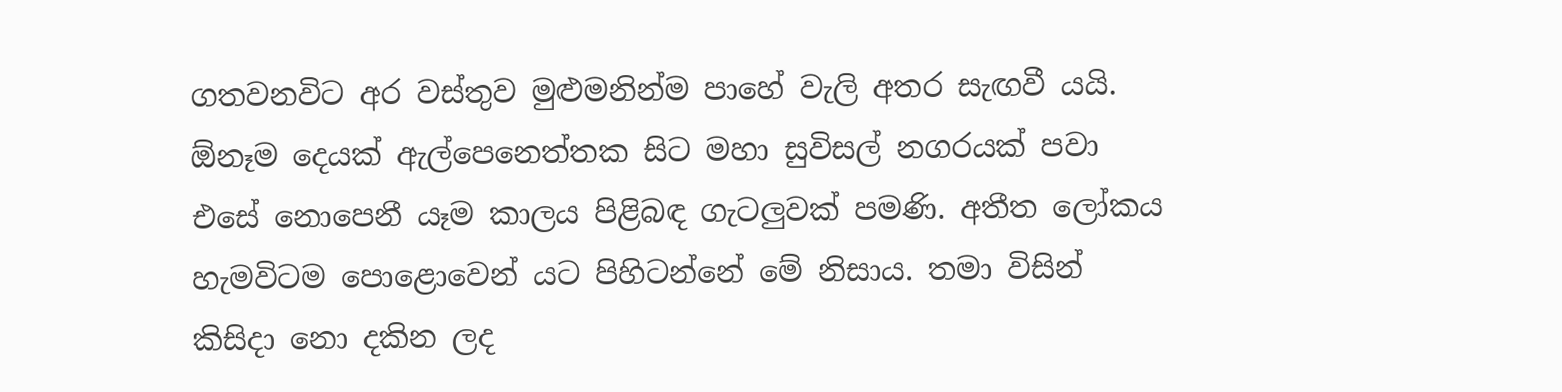ගතවනවිට අර වස්තුව මුළුමනින්ම පාහේ වැලි අතර සැඟවී යයි. ඕනෑම දෙයක් ඇල්පෙනෙත්තක සිට මහා සුවිසල් නගරයක් පවා එසේ නොපෙනී යෑම කාලය පිළිබඳ ගැටලුවක් පමණි. අතීත ලෝකය හැමවිටම පොළොවෙන් යට පිහිටන්නේ මේ නිසාය. තමා විසින් කිසිදා නො දකින ලද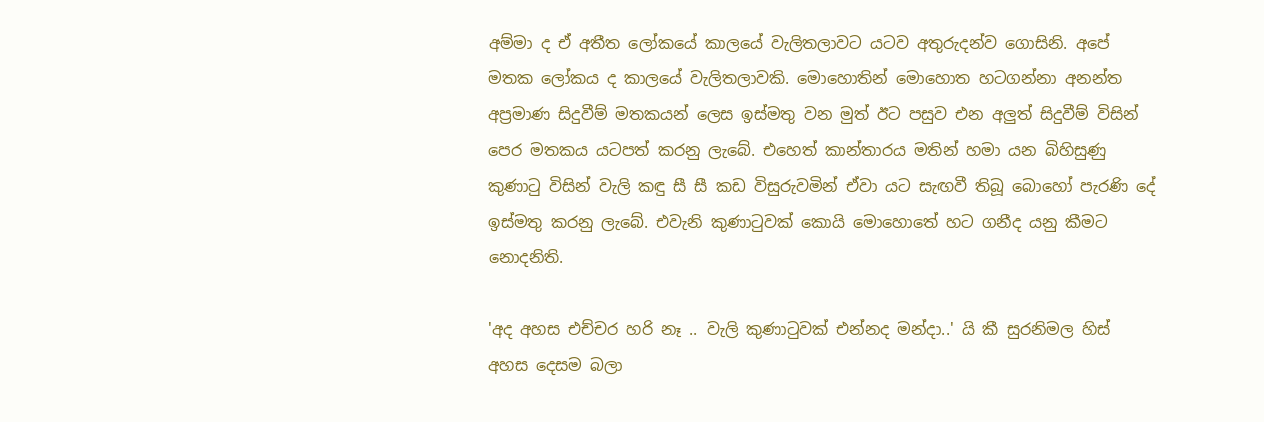අම්මා ද ඒ අතීත ලෝකයේ කාලයේ වැලිතලාවට යටව අතුරුදන්ව ගොසිනි. අපේ මතක ලෝකය ද කාලයේ වැලිතලාවකි. මොහොතින් මොහොත හටගන්නා අනන්ත අප්‍රමාණ සිදුවීම් මතකයන් ලෙස ඉස්මතු වන මුත් ඊට පසුව එන අලුත් සිදුවීම් විසින් පෙර මතකය යටපත් කරනු ලැබේ. එහෙත් කාන්තාරය මතින් හමා යන බිහිසුණු කුණාටු විසින් වැලි කඳු සී සී කඩ විසුරුවමින් ඒවා යට සැඟවී තිබූ බොහෝ පැරණි දේ ඉස්මතු කරනු ලැබේ. එවැනි කුණාටුවක් කොයි මොහොතේ හට ගනීද යනු කීමට නොදනිති.

'අද අහස එච්චර හරි නෑ .. වැලි කුණාටුවක් එන්නද මන්දා..' යි කී සුරනිමල හිස් අහස දෙසම බලා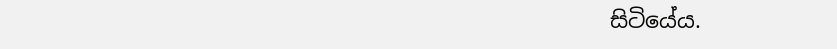සිටියේය.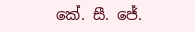කේ. සී. ජේ.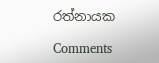රත්නායක

Comments